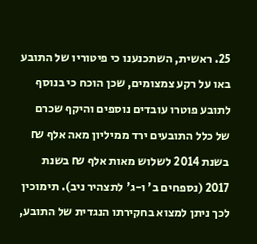25. ראשית, השתכנענו כי פיטוריו של התובע באו על רקע צמצומים, שכן הוכח כי בנוסף לתובע פוטרו עובדים נוספים והיקף שכרם של כלל התובעים ירד ממיליון מאה אלף ₪ בשנת 2014 לשלוש מאות אלף ₪ בשנת 2017 (נספחים ב' ו-ג' לתצהיר ניב). תימוכין לכך ניתן למצוא בחקירתו הנגדית של התובע,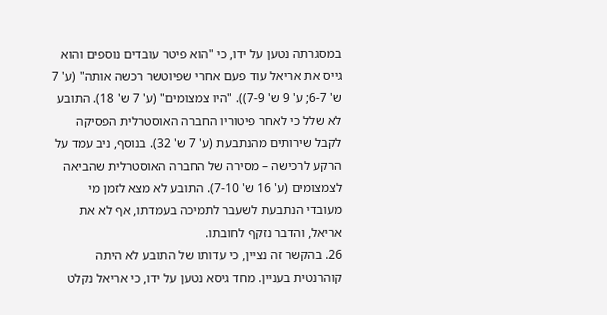במסגרתה נטען על ידו, כי "הוא פיטר עובדים נוספים והוא גייס את אריאל עוד פעם אחרי שפיוטשר רכשה אותה" (ע' 7 ש' 6-7; ע' 9 ש' 7-9)). "היו צמצומים" (ע' 7 ש' 18). התובע לא שלל כי לאחר פיטוריו החברה האוסטרלית הפסיקה לקבל שירותים מהנתבעת (ע' 7 ש' 32). בנוסף, ניב עמד על הרקע לרכישה – מסירה של החברה האוסטרלית שהביאה לצמצומים (ע' 16 ש' 7-10). התובע לא מצא לזמן מי מעובדי הנתבעת לשעבר לתמיכה בעמדתו, אף לא את אריאל, והדבר נזקף לחובתו.
26. בהקשר זה נציין, כי עדותו של התובע לא היתה קוהרנטית בעניין. מחד גיסא נטען על ידו, כי אריאל נקלט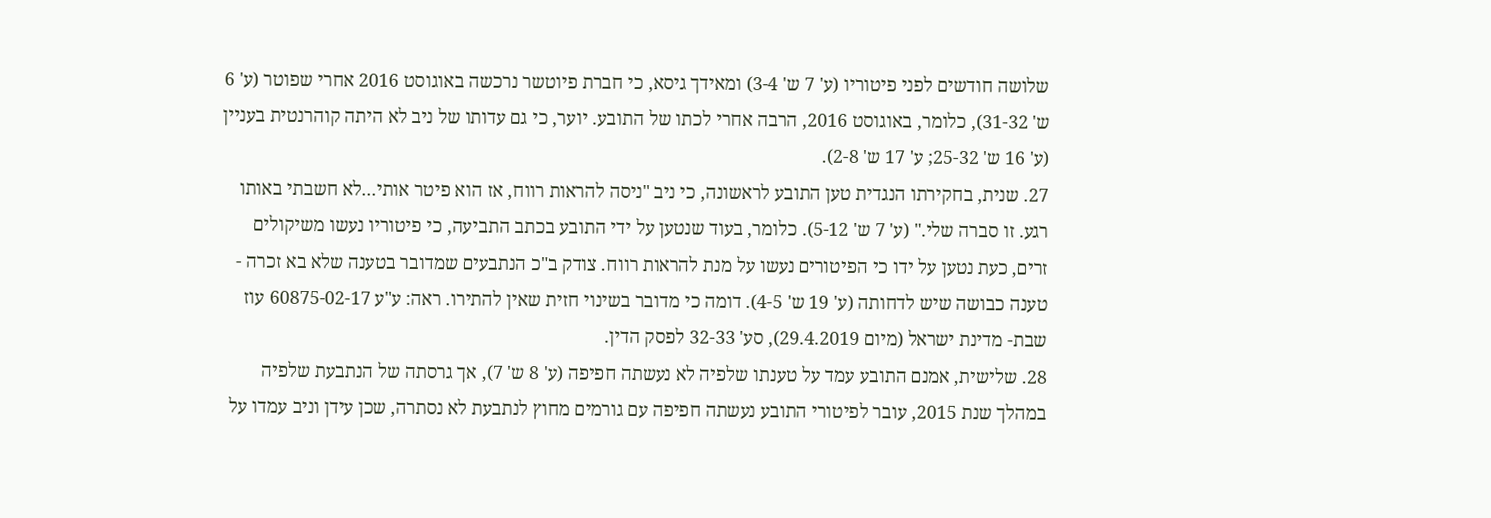שלושה חודשים לפני פיטוריו (ע' 7 ש' 3-4) ומאידך גיסא, כי חברת פיוטשר נרכשה באוגוסט 2016 אחרי שפוטר (ע' 6 ש' 31-32), כלומר, באוגוסט 2016, הרבה אחרי לכתו של התובע. יוער, כי גם עדותו של ניב לא היתה קוהרנטית בעניין (ע' 16 ש' 25-32; ע' 17 ש' 2-8).
27. שנית, בחקירתו הנגדית טען התובע לראשונה, כי ניב "ניסה להראות רווח, אז הוא פיטר אותי...לא חשבתי באותו רגע. זו סברה שלי." (ע' 7 ש' 5-12). כלומר, בעוד שנטען על ידי התובע בכתב התביעה, כי פיטוריו נעשו משיקולים זרים, כעת נטען על ידו כי הפיטורים נעשו על מנת להראות רווח. צודק ב"כ הנתבעים שמדובר בטענה שלא בא זכרה - טענה כבושה שיש לדחותה (ע' 19 ש' 4-5). דומה כי מדובר בשינוי חזית שאין להתירו. ראה: ע"ע 60875-02-17 עוז שבת- מדינת ישראל (מיום 29.4.2019), סע' 32-33 לפסק הדין.
28. שלישית, אמנם התובע עמד על טענתו שלפיה לא נעשתה חפיפה (ע' 8 ש' 7), אך גרסתה של הנתבעת שלפיה במהלך שנת 2015, עובר לפיטורי התובע נעשתה חפיפה עם גורמים מחוץ לנתבעת לא נסתרה, שכן עידן וניב עמדו על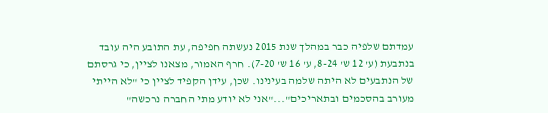עמדתם שלפיה כבר במהלך שנת 2015 נעשתה חפיפה, עת התובע היה עובד בנתבעת (ע' 12 ש' 8-24, ע' 16 ש' 7-20). חרף האמור, מצאנו לציין, כי גרסתם של הנתבעים לא היתה שלמה בעינינו. שכן, עידן הקפיד לציין כי "לא הייתי מעורב בהסכמים ובתאריכים"..."אני לא יודע מתי החברה נרכשה"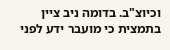וכיוצ"ב. בדומה ניב ציין בתמצית כי מועבר ידע לפני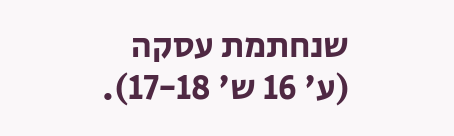שנחתמת עסקה (ע' 16 ש' 17-18).